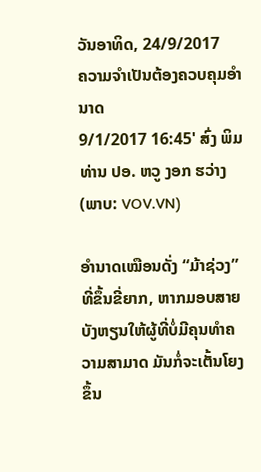ວັນອາທິດ, 24/9/2017
ຄວາມຈຳເປັນຕ້ອງຄວບຄຸມອຳນາດ
9/1/2017 16:45' ສົ່ງ ພິມ
ທ່ານ ປອ. ຫວູ ງອກ ຮວ່າງ (ພາບ: VOV.VN)

ອຳນາດເໝືອນດັ່ງ “ມ້າຊ່ວງ” ທີ່ຂຶ້ນຂີ່ຍາກ, ຫາກມອບສາຍບັງຫຽນໃຫ້ຜູ້ທີ່ບໍ່ມີຄຸນທຳຄວາມສາມາດ ມັນກໍ່ຈະເຕັ້ນໂຍງຂຶ້ນ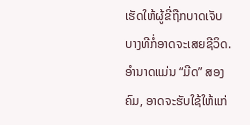ເຮັດໃຫ້ຜູ້ຂີ່ຖືກບາດເຈັບ ບາງທີກໍ່ອາດຈະເສຍຊີວິດ. ອຳນາດແມ່ນ “ມີດ” ສອງຄົມ, ອາດຈະຮັບໃຊ້ໃຫ້ແກ່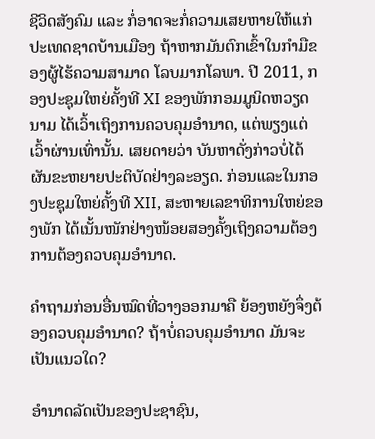ຊີວິດສັງຄົມ ແລະ ກໍ່ອາດຈະກໍ່ຄວາມເສຍຫາຍໃຫ້ແກ່ປະເທດຊາດບ້ານເມືອງ ຖ້າຫາກມັນຕົກເຂົ້າໃນກຳມືຂອງຜູ້ໄຮ້ຄວາມສາມາດ ໂລບມາກໂລພາ. ປີ 2011, ກອງປະຊຸມໃຫຍ່ຄັ້ງທີ XI ຂອງພັກກອມມູນິດຫວຽດນາມ ໄດ້ເວົ້າເຖິງການຄວບຄຸມອຳນາດ, ແຕ່ພຽງແຕ່ເວົ້າຜ່ານເທົ່ານັ້ນ. ເສຍດາຍວ່າ ບັນຫາດັ່ງກ່າວບໍ່ໄດ້ຜັນຂະຫຍາຍປະຕິບັດຢ່າງລະອຽດ. ກ່ອນແລະໃນກອງປະຊຸມໃຫຍ່ຄັ້ງທີ XII, ສະຫາຍເລຂາທິການໃຫຍ່ຂອງພັກ ໄດ້ເນັ້ນໜັກຢ່າງໜ້ອຍສອງຄັ້ງເຖິງຄວາມຕ້ອງການຕ້ອງຄວບຄຸມອຳນາດ.

ຄຳຖາມກ່ອນອື່ນໝົດທີ່ວາງອອກມາຄື ຍ້ອງຫຍັງຈຶ່ງຕ້ອງຄວບຄຸມອຳນາດ? ຖ້າບໍ່ຄວບຄຸມອຳນາດ ມັນຈະເປັນແນວໃດ?

ອຳນາດລັດເປັນຂອງປະຊາຊົນ,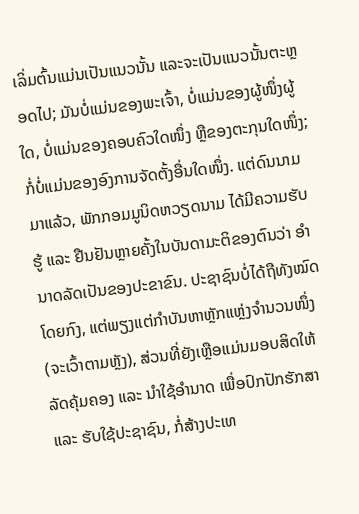ເລິ່ມຕົ້ນແມ່ນເປັນແນວນັ້ນ ແລະຈະເປັນແນວນັ້ນຕະຫຼອດໄປ; ມັນບໍ່ແມ່ນຂອງພະເຈົ້າ, ບໍ່ແມ່ນຂອງຜູ້ໜຶ່ງຜູ້ໃດ, ບໍ່ແມ່ນຂອງຄອບຄົວໃດໜຶ່ງ ຫຼືຂອງຕະກຸນໃດໜຶ່ງ; ກໍ່ບໍ່ແມ່ນຂອງອົງການຈັດຕັ້ງອື່ນໃດໜຶ່ງ. ແຕ່ດົນນາມມາແລ້ວ, ພັກກອມມູນິດຫວຽດນາມ ໄດ້ມີຄວາມຮັບຮູ້ ແລະ ຢືນຢັນຫຼາຍຄັ້ງໃນບັນດາມະຕິຂອງຕົນວ່າ ອຳນາດລັດເປັນຂອງປະຂາຂົນ. ປະຊາຊົນບໍ່ໄດ້ຖືທັງໝົດໂດຍກົງ, ແຕ່ພຽງແຕ່ກຳບັນຫາຫຼັກແຫຼ່ງຈຳນວນໜຶ່ງ (ຈະເວົ້າຕາມຫຼັງ), ສ່ວນທີ່ຍັງເຫຼືອແມ່ນມອບສິດໃຫ້ລັດຄຸ້ມຄອງ ແລະ ນຳໃຊ້ອຳນາດ ເພື່ອປົກປັກຮັກສາ ແລະ ຮັບໃຊ້ປະຊາຊົນ, ກໍ່ສ້າງປະເທ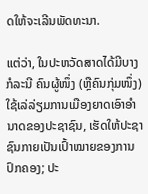ດໃຫ້ຈະເລີນພັດທະນາ.

ແຕ່ວ່າ, ໃນປະຫວັດສາດໄດ້ມີບາງກໍລະນີ ຄົນຜູ້ໜຶ່ງ (ຫຼືຄົນກຸ່ມໜຶ່ງ) ໃຊ້ເລ່ລ່ຽມການເມືອງຍາດເອົາອຳນາດຂອງປະຊາຊົນ, ເຮັດໃຫ້ປະຊາຊົນກາຍເປັນເປົ້າໝາຍຂອງການປົກຄອງ; ປະ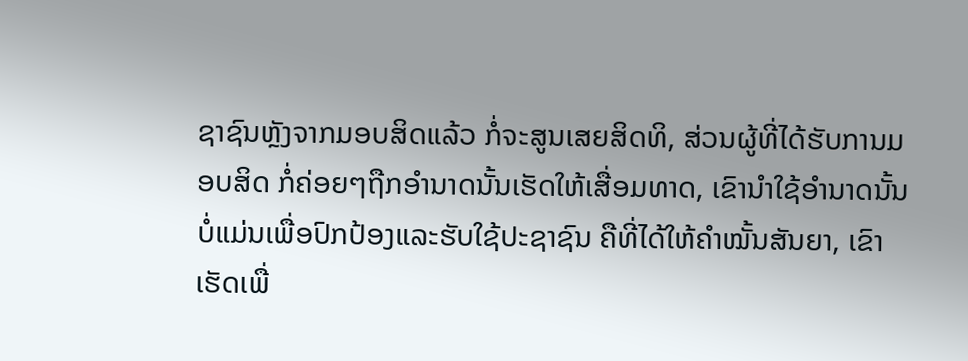ຊາຊົນຫຼັງຈາກມອບສິດແລ້ວ ກໍ່ຈະສູນເສຍສິດທິ, ສ່ວນຜູ້ທີ່ໄດ້ຮັບການມອບສິດ ກໍ່ຄ່ອຍໆຖືກອຳນາດນັ້ນເຮັດໃຫ້ເສື່ອມທາດ, ເຂົານຳໃຊ້ອຳນາດນັ້ນບໍ່ແມ່ນເພື່ອປົກປ້ອງແລະຮັບໃຊ້ປະຊາຊົນ ຄືທີ່ໄດ້ໃຫ້ຄຳໝັ້ນສັນຍາ, ເຂົາເຮັດເພື່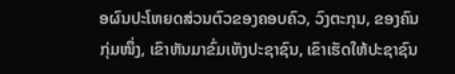ອຜົນປະໂຫຍດສ່ວນຕົວຂອງຄອບຄົວ, ວົງຕະກຸນ, ຂອງຄົນກຸ່ມໜຶ່ງ, ເຂົາຫັນມາຂົ່ມເຫັງປະຊາຊົນ, ເຂົາເຮັດໃຫ້ປະຊາຊົນ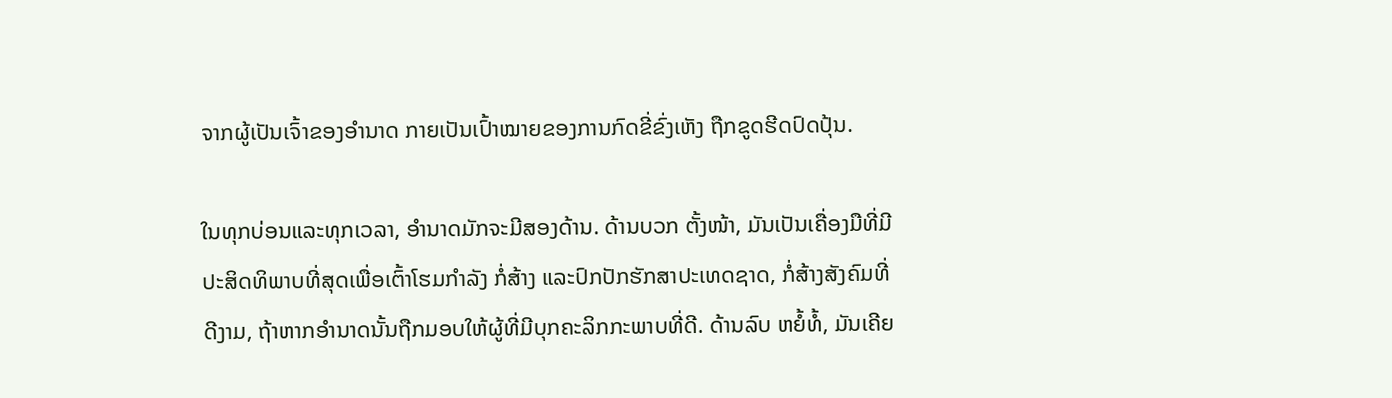ຈາກຜູ້ເປັນເຈົ້າຂອງອຳນາດ ກາຍເປັນເປົ້າໝາຍຂອງການກົດຂີ່ຂົ່ງເຫັງ ຖືກຂູດຮີດປົດປຸ້ນ.

ໃນທຸກບ່ອນແລະທຸກເວລາ, ອຳນາດມັກຈະມີສອງດ້ານ. ດ້ານບວກ ຕັ້ງໜ້າ, ມັນເປັນເຄື່ອງມືທີ່ມີປະສິດທິພາບທີ່ສຸດເພື່ອເຕົ້າໂຮມກຳລັງ ກໍ່ສ້າງ ແລະປົກປັກຮັກສາປະເທດຊາດ, ກໍ່ສ້າງສັງຄົມທີ່ດີງາມ, ຖ້າຫາກອຳນາດນັ້ນຖືກມອບໃຫ້ຜູ້ທີ່ມີບຸກຄະລິກກະພາບທີ່ດີ. ດ້ານລົບ ຫຍໍ້ທໍ້, ມັນເຄີຍ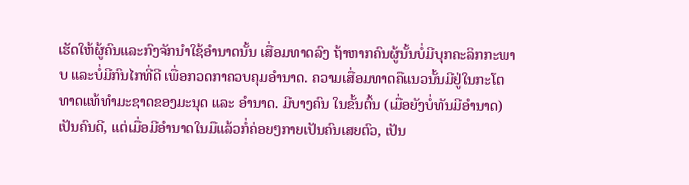ເຮັດໃຫ້ຜູ້ຄົນແລະກົງຈັກນຳໃຊ້ອຳນາດນັ້ນ ເສື່ອມທາດລົງ ຖ້າຫາກຄົນຜູ້ນັ້ນບໍ່ມີບຸກຄະລິກກະພາບ ແລະບໍ່ມີກົນໄກທີ່ດີ ເພື່ອກວດກາຄວບຄຸມອຳນາດ. ຄວາມເສື່ອມທາດຄືແນວນັ້ນມີຢູ່ໃນກະໂຕທາດແທ້ທຳມະຊາດຂອງມະນຸດ ແລະ ອຳນາດ. ມີບາງຄົນ ໃນຂັ້ນຕົ້ນ (ເມື່ອຍັງບໍ່ທັນມີອຳນາດ) ເປັນຄົນດີ, ແຕ່ເມື່ອມີອຳນາດໃນມືແລ້ວກໍ່ຄ່ອຍໆກາຍເປັນຄົນເສຍຕົວ, ເປັນ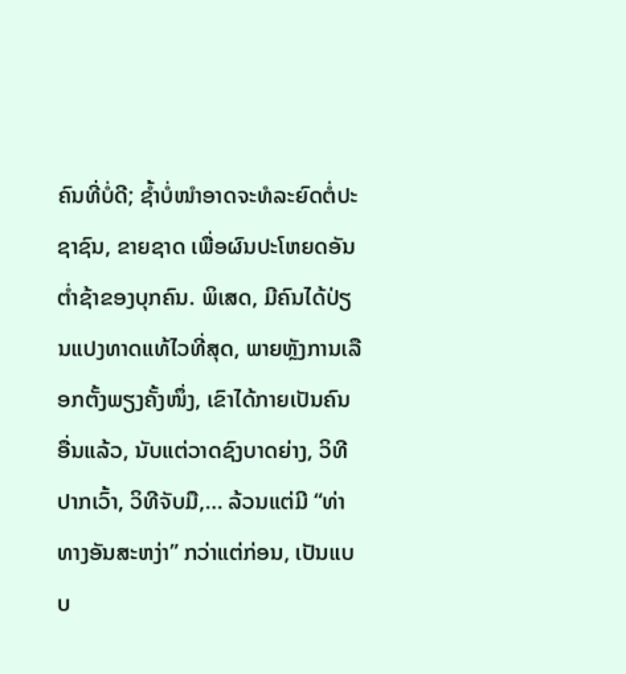ຄົນທີ່ບໍ່ດີ; ຊ້ຳບໍ່ໜຳອາດຈະທໍລະຍົດຕໍ່ປະຊາຊົນ, ຂາຍຊາດ ເພື່ອຜົນປະໂຫຍດອັນຕ່ຳຊ້າຂອງບຸກຄົນ. ພິເສດ, ມີຄົນໄດ້ປ່ຽນແປງທາດແທ້ໄວທີ່ສຸດ, ພາຍຫຼັງການເລືອກຕັ້ງພຽງຄັ້ງໜຶ່ງ, ເຂົາໄດ້ກາຍເປັນຄົນອື່ນແລ້ວ, ນັບແຕ່ວາດຊົງບາດຍ່າງ, ວິທີປາກເວົ້າ, ວິທີຈັບມື,... ລ້ວນແຕ່ມີ “ທ່າທາງອັນສະຫງ່າ” ກວ່າແຕ່ກ່ອນ, ເປັນແບບ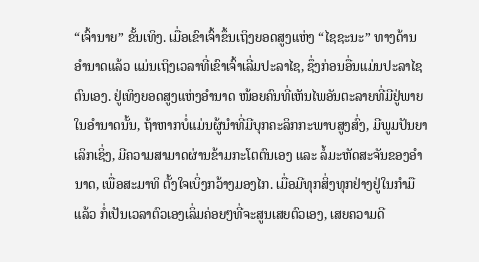“ເຈົ້ານາຍ” ຂັ້ນເທິງ. ເມື່ອເຂົາເຈົ້າຂຶ້ນເຖິງຍອດສູງແຫ່ງ “ໄຊຊະນະ” ທາງດ້ານອຳນາດແລ້ວ ແມ່ນເຖິງເວລາທີ່ເຂົາເຈົ້າເລີ່ມປະລາໄຊ, ຊຶ່ງກ່ອນອື່ນແມ່ນປະລາໄຊຕົນເອງ. ຢູ່ເທິງຍອດສູງແຫ່ງອຳນາດ ໜ້ອຍຄົນທີ່ເຫັນໄພອັນຕະລາຍທີ່ມີຢູ່ພາຍໃນອຳນາດນັ້ນ, ຖ້າຫາກບໍ່ແມ່ນຜູ້ນຳທີ່ມີບຸກຄະລິກກະພາບສູງສົ່ງ, ມີພູມປັນຍາເລິກເຊິ່ງ, ມີຄວາມສາມາດຜ່ານຂ້າມກະໂຕຕົນເອງ ແລະ ລໍ້ມະຫັດສະຈັນຂອງອຳນາດ, ເພື່ອສະມາທິ ຕັ້ງໃຈເບິ່ງກວ້າງມອງໄກ. ເມື່ອມີທຸກສິ່ງທຸກຢ່າງຢູ່ໃນກຳມືແລ້ວ ກໍ່ເປັນເວລາຕົວເອງເລິ່ມຄ່ອຍໆທີ່ຈະສູນເສຍຕົວເອງ, ເສຍຄວາມດີ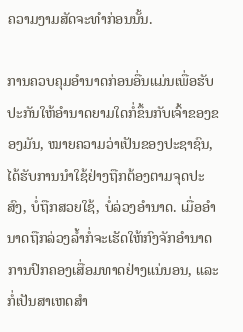ຄວາມງາມສັດຈະທຳກ່ອນນັ້ນ.

ການຄວບຄຸມອຳນາດກ່ອນອື່ນແມ່ນເພື່ອຮັບປະກັນໃຫ້ອຳນາດຍາມໃດກໍ່ຂຶ້ນກັບເຈົ້າຂອງຂອງມັນ, ໝາຍຄວາມວ່າເປັນຂອງປະຊາຊົນ, ໄດ້ຮັບການນຳໃຊ້ຢ່າງຖືກຕ້ອງຕາມຈຸດປະສົງ, ບໍ່ຖືກສວຍໃຊ້, ບໍ່ລ່ວງອຳນາດ. ເມື່ອອຳນາດຖືກລ່ວງລ້ຳກໍ່ຈະເຮັດໃຫ້ກົງຈັກອຳນາດການປົກຄອງເສື່ອມທາດຢ່າງແນ່ນອນ, ແລະ ກໍ່ເປັນສາເຫດສຳ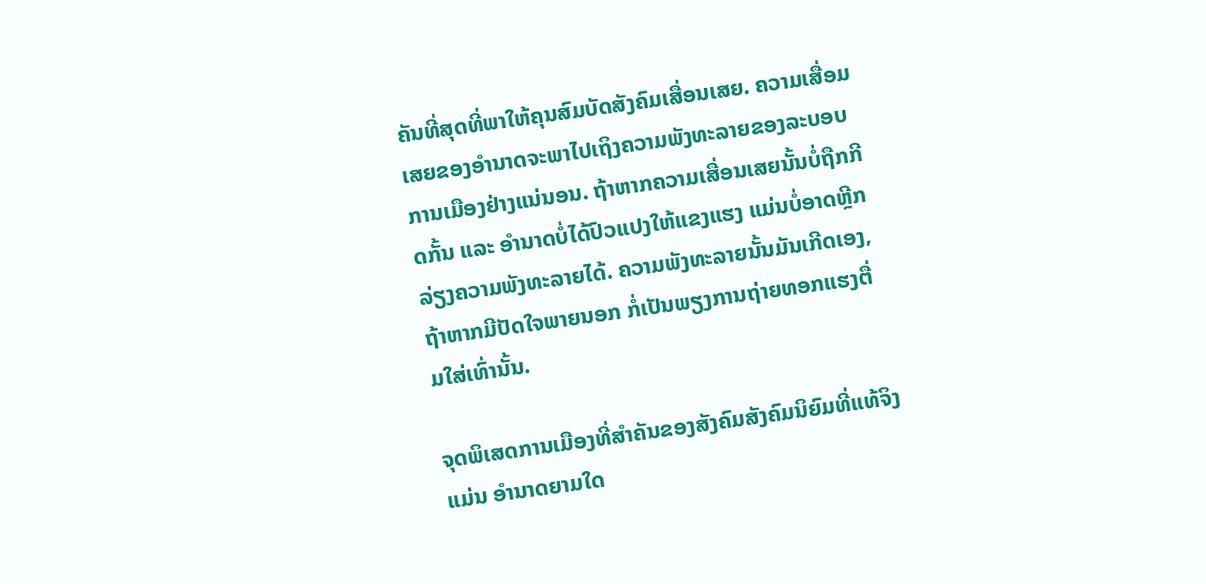ຄັນທີ່ສຸດທີ່ພາໃຫ້ຄຸນສົມບັດສັງຄົມເສື່ອນເສຍ. ຄວາມເສື່ອມເສຍຂອງອຳນາດຈະພາໄປເຖິງຄວາມພັງທະລາຍຂອງລະບອບການເມືອງຢ່າງແນ່ນອນ. ຖ້າຫາກຄວາມເສື່ອນເສຍນັ້ນບໍ່ຖືກກີດກັ້ນ ແລະ ອຳນາດບໍ່ໄດ້ປົວແປງໃຫ້ແຂງແຮງ ແມ່ນບໍ່ອາດຫຼີກລ່ຽງຄວາມພັງທະລາຍໄດ້. ຄວາມພັງທະລາຍນັ້ນມັນເກີດເອງ, ຖ້າຫາກມີປັດໃຈພາຍນອກ ກໍ່ເປັນພຽງການຖ່າຍທອກແຮງຕື່ມໃສ່ເທົ່ານັ້ນ.

ຈຸດພິເສດການເມືອງທີ່ສຳຄັນຂອງສັງຄົມສັງຄົມນິຍົມທີ່ແທ້ຈິງແມ່ນ ອຳນາດຍາມໃດ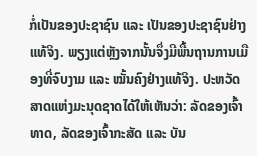ກໍ່ເປັນຂອງປະຊາຊົນ ແລະ ເປັນຂອງປະຊາຊົນຢ່າງແທ້ຈິງ. ພຽງແຕ່ຫຼັງຈາກນັ້ນຈຶ່ງມີພື້ນຖານການເມືອງທີ່ຈົບງາມ ແລະ ໝັ້ນຄົງຢ່າງແທ້ຈິງ. ປະຫວັດສາດແຫ່ງມະນຸດຊາດໄດ້ໃຫ້ເຫັນວ່າ: ລັດຂອງເຈົ້າທາດ, ລັດຂອງເຈົ້າກະສັດ ແລະ ບັນ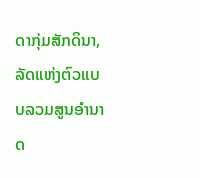ດາກຸ່ມສັກດິນາ, ລັດແຫ່ງຕົວແບບລວມສູນອຳນາດ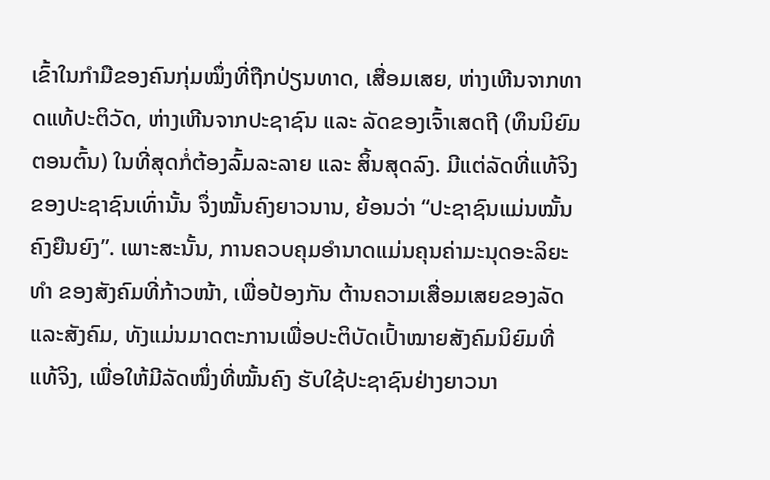ເຂົ້າໃນກຳມືຂອງຄົນກຸ່ມໝຶ່ງທີ່ຖືກປ່ຽນທາດ, ເສື່ອມເສຍ, ຫ່າງເຫີນຈາກທາດແທ້ປະຕິວັດ, ຫ່າງເຫີນຈາກປະຊາຊົນ ແລະ ລັດຂອງເຈົ້າເສດຖີ (ທຶນນິຍົມຕອນຕົ້ນ) ໃນທີ່ສຸດກໍ່ຕ້ອງລົ້ມລະລາຍ ແລະ ສິ້ນສຸດລົງ. ມີແຕ່ລັດທີ່ແທ້ຈິງຂອງປະຊາຊົນເທົ່ານັ້ນ ຈຶ່ງໝັ້ນຄົງຍາວນານ, ຍ້ອນວ່າ “ປະຊາຊົນແມ່ນໝັ້ນຄົງຍືນຍົງ”. ເພາະສະນັ້ນ, ການຄວບຄຸມອຳນາດແມ່ນຄຸນຄ່າມະນຸດອະລິຍະທຳ ຂອງສັງຄົມທີ່ກ້າວໜ້າ, ເພື່ອປ້ອງກັນ ຕ້ານຄວາມເສື່ອມເສຍຂອງລັດແລະສັງຄົມ, ທັງແມ່ນມາດຕະການເພື່ອປະຕິບັດເປົ້າໝາຍສັງຄົມນິຍົມທີ່ແທ້ຈິງ, ເພື່ອໃຫ້ມີລັດໜຶ່ງທີ່ໝັ້ນຄົງ ຮັບໃຊ້ປະຊາຊົນຢ່າງຍາວນາ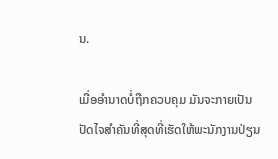ນ.

ເມື່ອອຳນາດບໍ່ຖືກຄວບຄຸມ ມັນຈະກາຍເປັນປັດໄຈສຳຄັນທີ່ສຸດທີ່ເຮັດໃຫ້ພະນັກງານປ່ຽນ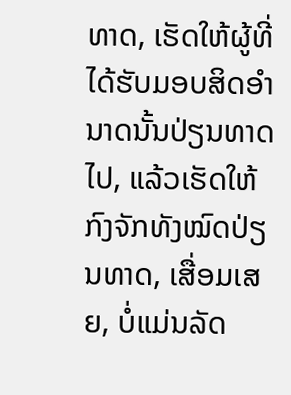ທາດ, ເຮັດໃຫ້ຜູ້ທີ່ໄດ້ຮັບມອບສິດອຳນາດນັ້ນປ່ຽນທາດໄປ, ແລ້ວເຮັດໃຫ້ກົງຈັກທັງໝົດປ່ຽນທາດ, ເສື່ອມເສຍ, ບໍ່ແມ່ນລັດ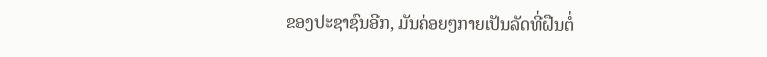ຂອງປະຊາຊົນອີກ, ມັນຄ່ອຍໆກາຍເປັນລັດທີ່ຝືນຕໍ່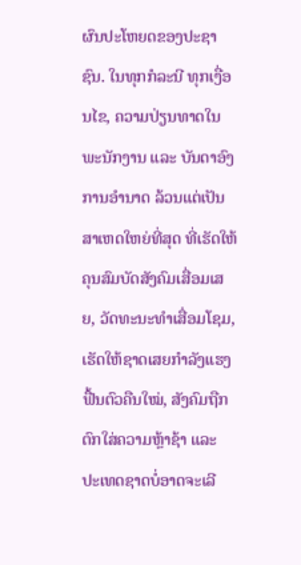ຜົນປະໂຫຍດຂອງປະຊາຊົນ. ໃນທຸກກໍລະນີ ທຸກເງື່ອນໄຂ, ຄວາມປ່ຽນທາດໃນພະນັກງານ ແລະ ບັນດາອົງການອຳນາດ ລ້ວນແຕ່ເປັນສາເຫດໃຫຍ່ທີ່ສຸດ ທີ່ເຮັດໃຫ້ ຄຸນສົມບັດສັງຄົມເສື່ອມເສຍ, ວັດທະນະທຳເສື່ອມໂຊມ, ເຮັດໃຫ້ຊາດເສຍກຳລັງແຮງຟື້ນຕົວຄືນໃໝ່, ສັງຄົມຖືກຕົກໃສ່ຄວາມຫຼ້າຊ້າ ແລະ ປະເທດຊາດບໍ່ອາດຈະເລີ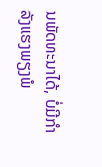ນພັດທະນາໄດ້, ບໍ່ມີກຳລັງແຮງພຽງພໍ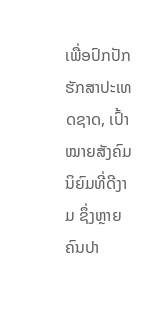ເພື່ອປົກປັກຮັກສາປະເທດຊາດ, ເປົ້າໝາຍສັງຄົມນິຍົມທີ່ດີງາມ ຊຶ່ງຫຼາຍຄົນປາ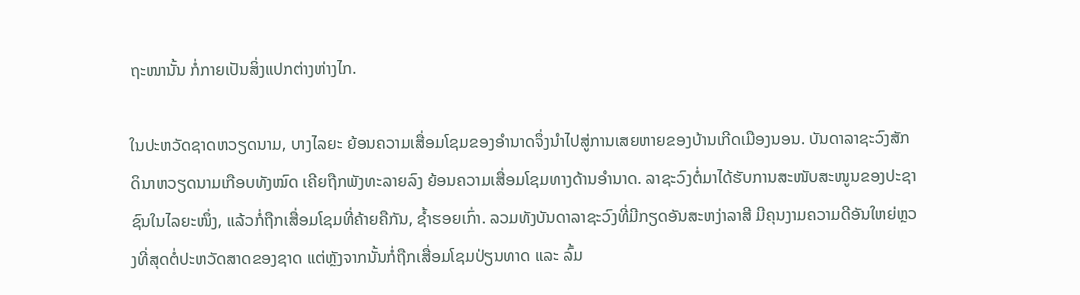ຖະໜານັ້ນ ກໍ່ກາຍເປັນສິ່ງແປກຕ່າງຫ່າງໄກ.

ໃນປະຫວັດຊາດຫວຽດນາມ, ບາງໄລຍະ ຍ້ອນຄວາມເສື່ອມໂຊມຂອງອຳນາດຈຶ່ງນຳໄປສູ່ການເສຍຫາຍຂອງບ້ານເກີດເມືອງນອນ. ບັນດາລາຊະວົງສັກດິນາຫວຽດນາມເກືອບທັງໝົດ ເຄີຍຖືກພັງທະລາຍລົງ ຍ້ອນຄວາມເສື່ອມໂຊມທາງດ້ານອຳນາດ. ລາຊະວົງຕໍ່ມາໄດ້ຮັບການສະໜັບສະໜູນຂອງປະຊາຊົນໃນໄລຍະໜຶ່ງ, ແລ້ວກໍ່ຖືກເສື່ອມໂຊມທີ່ຄ້າຍຄືກັນ, ຊ້ຳຮອຍເກົ່າ. ລວມທັງບັນດາລາຊະວົງທີ່ມີກຽດອັນສະຫງ່າລາສີ ມີຄຸນງາມຄວາມດີອັນໃຫຍ່ຫຼວງທີ່ສຸດຕໍ່ປະຫວັດສາດຂອງຊາດ ແຕ່ຫຼັງຈາກນັ້ນກໍ່ຖືກເສື່ອມໂຊມປ່ຽນທາດ ແລະ ລົ້ມ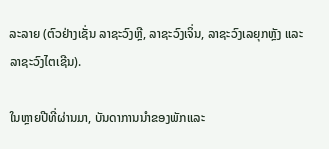ລະລາຍ (ຕົວຢ່າງເຊັ່ນ ລາຊະວົງຫຼີ, ລາຊະວົງເຈິ່ນ, ລາຊະວົງເລຍຸກຫຼັງ ແລະ ລາຊະວົງໄຕເຊີນ).

ໃນຫຼາຍປີທີ່ຜ່ານມາ, ບັນດາການນຳຂອງພັກແລະ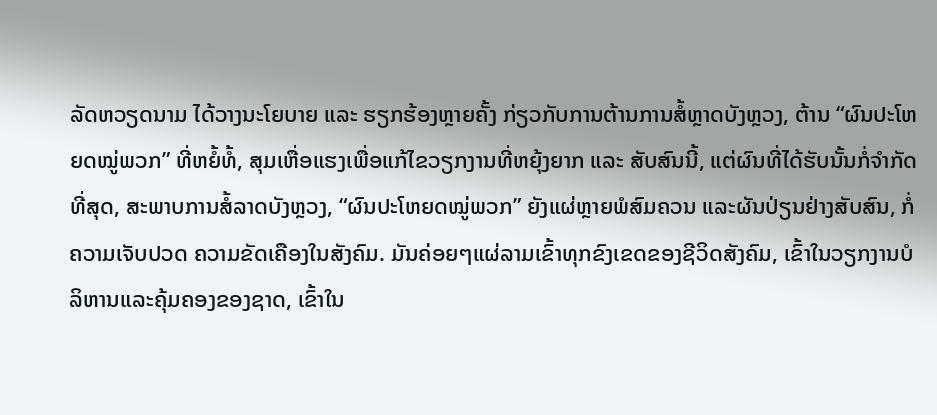ລັດຫວຽດນາມ ໄດ້ວາງນະໂຍບາຍ ແລະ ຮຽກຮ້ອງຫຼາຍຄັ້ງ ກ່ຽວກັບການຕ້ານການສໍ້ຫຼາດບັງຫຼວງ, ຕ້ານ “ຜົນປະໂຫຍດໝູ່ພວກ” ທີ່ຫຍໍ້ທໍ້, ສຸມເຫື່ອແຮງເພື່ອແກ້ໄຂວຽກງານທີ່ຫຍຸ້ງຍາກ ແລະ ສັບສົນນີ້, ແຕ່ຜົນທີ່ໄດ້ຮັບນັ້ນກໍ່ຈຳກັດທີ່ສຸດ, ສະພາບການສໍ້ລາດບັງຫຼວງ, “ຜົນປະໂຫຍດໝູ່ພວກ” ຍັງແຜ່ຫຼາຍພໍສົມຄວນ ແລະຜັນປ່ຽນຢ່າງສັບສົນ, ກໍ່ຄວາມເຈັບປວດ ຄວາມຂັດເຄືອງໃນສັງຄົມ. ມັນຄ່ອຍໆແຜ່ລາມເຂົ້າທຸກຂົງເຂດຂອງຊີວິດສັງຄົມ, ເຂົ້າໃນວຽກງານບໍລິຫານແລະຄຸ້ມຄອງຂອງຊາດ, ເຂົ້າໃນ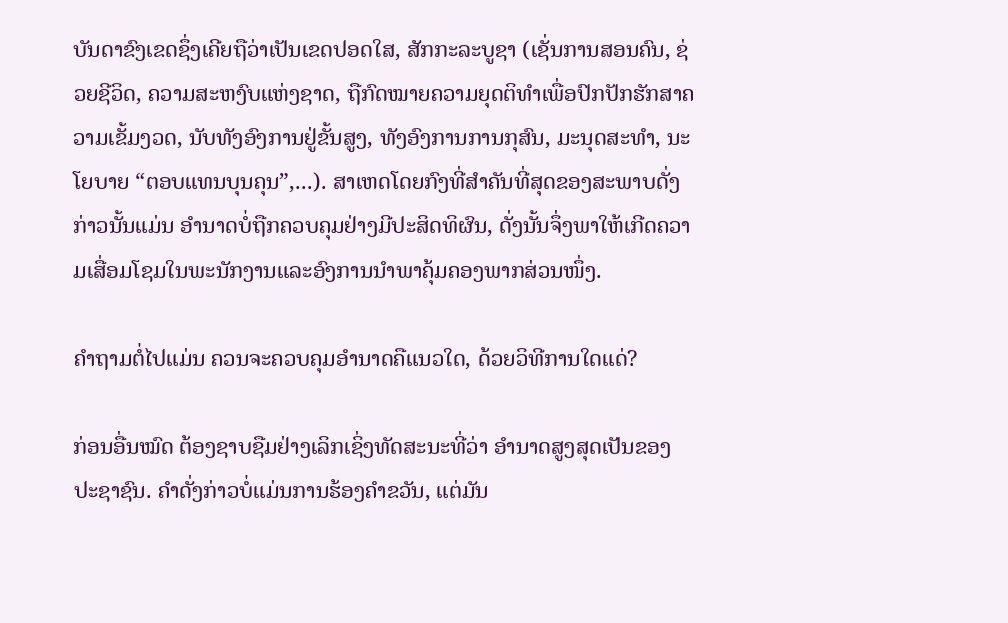ບັນດາຂົງເຂດຊຶ່ງເຄີຍຖືວ່າເປັນເຂດປອດໃສ, ສັກກະລະບູຊາ (ເຊັ່ນການສອນຄົນ, ຊ່ວຍຊີວິດ, ຄວາມສະຫງົບແຫ່ງຊາດ, ຖືກົດໝາຍຄວາມຍຸດຕິທຳເພື່ອປົກປັກຮັກສາຄວາມເຂັ້ມງວດ, ນັບທັງອົງການຢູ່ຂັ້ນສູງ, ທັງອົງການການກຸສົນ, ມະນຸດສະທຳ, ນະໂຍບາຍ “ຕອບແທນບຸນຄຸນ”,...). ສາເຫດໂດຍກົງທີ່ສຳຄັນທີ່ສຸດຂອງສະພາບດັ່ງກ່າວນັ້ນແມ່ນ ອຳນາດບໍ່ຖືກຄວບຄຸມຢ່າງມີປະສິດທິຜົນ, ດັ່ງນັ້ນຈຶ່ງພາໃຫ້ເກີດຄວາມເສື່ອມໂຊມໃນພະນັກງານແລະອົງການນຳພາຄຸ້ມຄອງພາກສ່ວນໜຶ່ງ.

ຄຳຖາມຕໍ່ໄປແມ່ນ ຄວນຈະຄວບຄຸມອຳນາດຄືແນວໃດ, ດ້ວຍວິທີການໃດແດ່?

ກ່ອນອື່ນໝົດ ຕ້ອງຊາບຊືມຢ່າງເລິກເຊິ່ງທັດສະນະທີ່ວ່າ ອຳນາດສູງສຸດເປັນຂອງປະຊາຊົນ. ຄຳດັ່ງກ່າວບໍ່ແມ່ນການຮ້ອງຄຳຂວັນ, ແຕ່ມັນ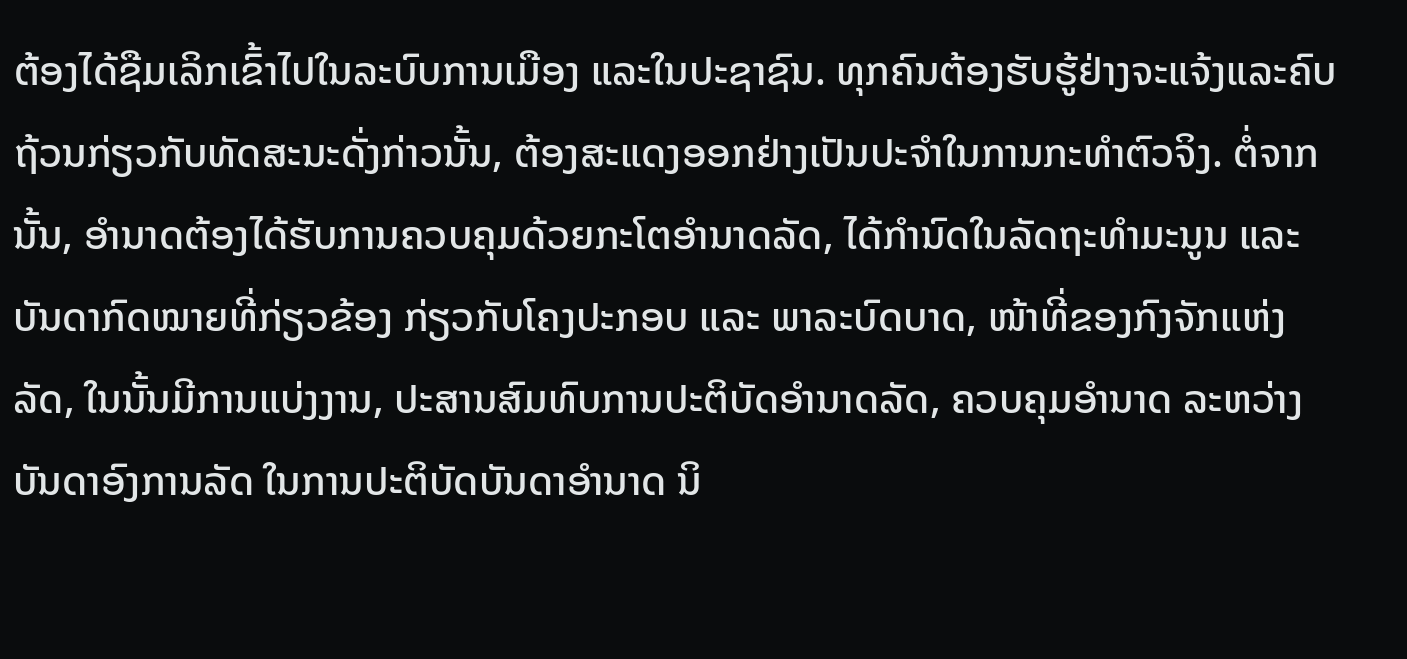ຕ້ອງໄດ້ຊືມເລິກເຂົ້າໄປໃນລະບົບການເມືອງ ແລະໃນປະຊາຊົນ. ທຸກຄົນຕ້ອງຮັບຮູ້ຢ່າງຈະແຈ້ງແລະຄົບຖ້ວນກ່ຽວກັບທັດສະນະດັ່ງກ່າວນັ້ນ, ຕ້ອງສະແດງອອກຢ່າງເປັນປະຈຳໃນການກະທຳຕົວຈິງ. ຕໍ່ຈາກນັ້ນ, ອຳນາດຕ້ອງໄດ້ຮັບການຄວບຄຸມດ້ວຍກະໂຕອຳນາດລັດ, ໄດ້ກຳນົດໃນລັດຖະທຳມະນູນ ແລະ ບັນດາກົດໝາຍທີ່ກ່ຽວຂ້ອງ ກ່ຽວກັບໂຄງປະກອບ ແລະ ພາລະບົດບາດ, ໜ້າທີ່ຂອງກົງຈັກແຫ່ງລັດ, ໃນນັ້ນມີການແບ່ງງານ, ປະສານສົມທົບການປະຕິບັດອຳນາດລັດ, ຄວບຄຸມອຳນາດ ລະຫວ່າງບັນດາອົງການລັດ ໃນການປະຕິບັດບັນດາອຳນາດ ນິ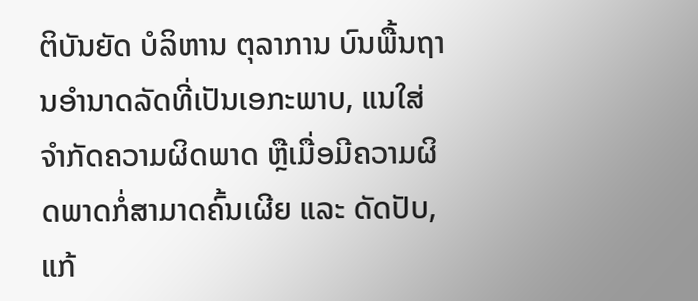ຕິບັນຍັດ ບໍລິຫານ ຕຸລາການ ບົນພື້ນຖານອຳນາດລັດທີ່ເປັນເອກະພາບ, ແນໃສ່ຈຳກັດຄວາມຜິດພາດ ຫຼືເມື່ອມີຄວາມຜິດພາດກໍ່ສາມາດຄົ້ນເຜີຍ ແລະ ດັດປັບ, ແກ້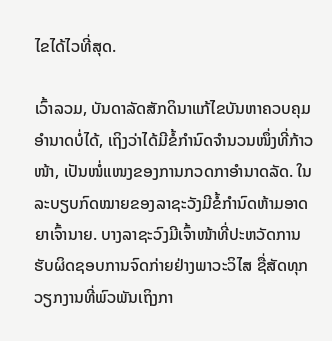ໄຂໄດ້ໄວທີ່ສຸດ.

ເວົ້າລວມ, ບັນດາລັດສັກດິນາແກ້ໄຂບັນຫາຄວບຄຸມອຳນາດບໍ່ໄດ້, ເຖິງວ່າໄດ້ມີຂໍ້ກຳນົດຈຳນວນໜຶ່ງທີ່ກ້າວໜ້າ, ເປັນໜໍ່ແໜງຂອງການກວດກາອຳນາດລັດ. ໃນລະບຽບກົດໝາຍຂອງລາຊະວັງມີຂໍ້ກຳນົດຫ້າມອາດຍາເຈົ້ານາຍ. ບາງລາຊະວົງມີເຈົ້າໜ້າທີ່ປະຫວັດການ ຮັບຜິດຊອບການຈົດກ່າຍຢ່າງພາວະວິໄສ ຊື່ສັດທຸກວຽກງານທີ່ພົວພັນເຖິງກາ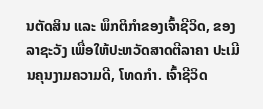ນຕັດສິນ ແລະ ພຶກຕິກຳຂອງເຈົ້າຊີວິດ, ຂອງລາຊະວັງ ເພື່ອໃຫ້ປະຫວັດສາດຕີລາຄາ ປະເມີນຄຸນງາມຄວາມດີ, ໂທດກຳ. ເຈົ້າຊີວິດ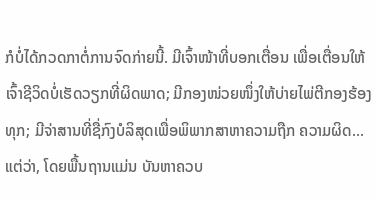ກໍບໍ່ໄດ້ກວດກາຕໍ່ການຈົດກ່າຍນີ້. ມີເຈົ້າໜ້າທີ່ບອກເຕື່ອນ ເພື່ອເຕື່ອນໃຫ້ເຈົ້າຊີວິດບໍ່ເຮັດວຽກທີ່ຜິດພາດ; ມີກອງໜ່ວຍໜຶ່ງໃຫ້ບ່າຍໄພ່ຕີກອງຮ້ອງທຸກ; ມີຈ່າສານທີ່ຊື່ກົງບໍລິສຸດເພື່ອພິພາກສາຫາຄວາມຖືກ ຄວາມຜິດ... ແຕ່ວ່າ, ໂດຍພື້ນຖານແມ່ນ ບັນຫາຄວບ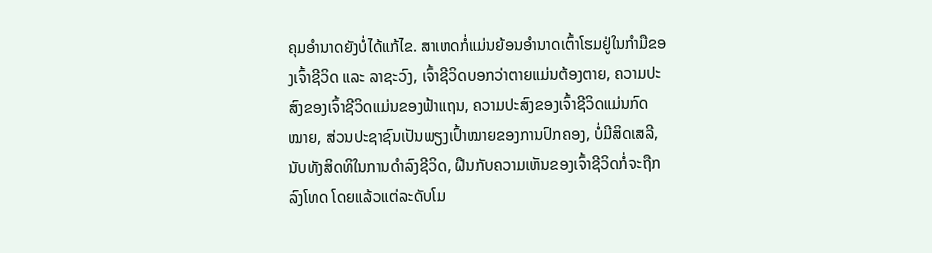ຄຸມອຳນາດຍັງບໍ່ໄດ້ແກ້ໄຂ. ສາເຫດກໍ່ແມ່ນຍ້ອນອຳນາດເຕົ້າໂຮມຢູ່ໃນກຳມືຂອງເຈົ້າຊີວິດ ແລະ ລາຊະວົງ, ເຈົ້າຊີວິດບອກວ່າຕາຍແມ່ນຕ້ອງຕາຍ, ຄວາມປະສົງຂອງເຈົ້າຊີວິດແມ່ນຂອງຟ້າແຖນ, ຄວາມປະສົງຂອງເຈົ້າຊີວິດແມ່ນກົດໝາຍ, ສ່ວນປະຊາຊົນເປັນພຽງເປົ້າໝາຍຂອງການປົກຄອງ, ບໍ່ມີສິດເສລີ, ນັບທັງສິດທິໃນການດຳລົງຊີວິດ, ຝືນກັບຄວາມເຫັນຂອງເຈົ້າຊີວິດກໍ່ຈະຖືກລົງໂທດ ໂດຍແລ້ວແຕ່ລະດັບໂມ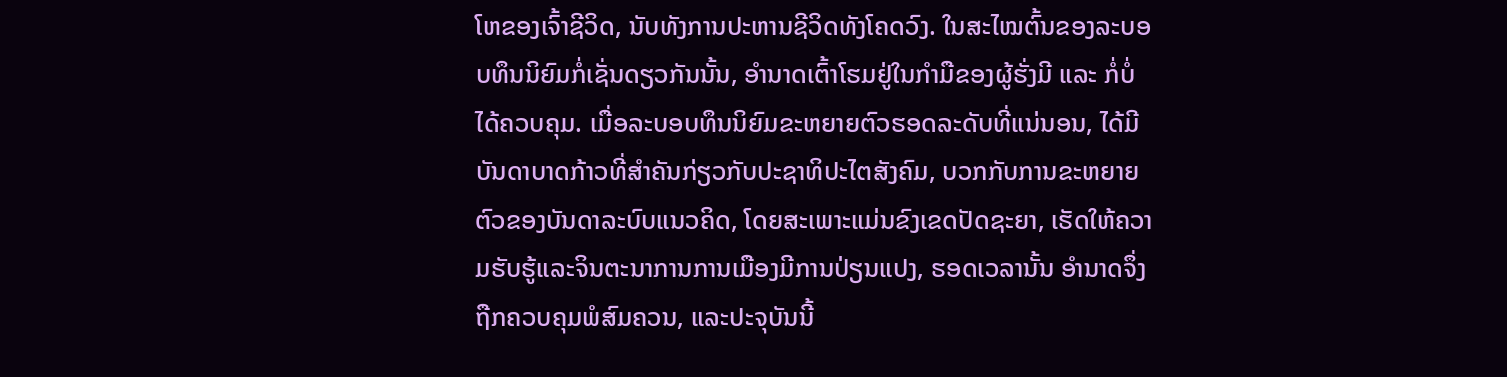ໂຫຂອງເຈົ້າຊີວິດ, ນັບທັງການປະຫານຊີວິດທັງໂຄດວົງ. ໃນສະໄໝຕົ້ນຂອງລະບອບທຶນນິຍົມກໍ່ເຊັ່ນດຽວກັນນັ້ນ, ອຳນາດເຕົ້າໂຮມຢູ່ໃນກຳມືຂອງຜູ້ຮັ່ງມີ ແລະ ກໍ່ບໍ່ໄດ້ຄວບຄຸມ. ເມື່ອລະບອບທຶນນິຍົມຂະຫຍາຍຕົວຮອດລະດັບທີ່ແນ່ນອນ, ໄດ້ມີບັນດາບາດກ້າວທີ່ສຳຄັນກ່ຽວກັບປະຊາທິປະໄຕສັງຄົມ, ບວກກັບການຂະຫຍາຍຕົວຂອງບັນດາລະບົບແນວຄິດ, ໂດຍສະເພາະແມ່ນຂົງເຂດປັດຊະຍາ, ເຮັດໃຫ້ຄວາມຮັບຮູ້ແລະຈິນຕະນາການການເມືອງມີການປ່ຽນແປງ, ຮອດເວລານັ້ນ ອຳນາດຈຶ່ງຖືກຄວບຄຸມພໍສົມຄວນ, ແລະປະຈຸບັນນີ້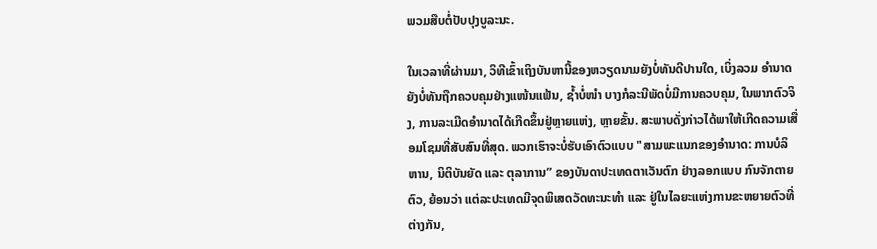ພວມສືບຕໍ່ປັບປຸງບູລະນະ.

ໃນເວລາທີ່ຜ່ານມາ, ວິທີເຂົ້າເຖິງບັນຫານີ້ຂອງຫວຽດນາມຍັງບໍ່ທັນດີປານໃດ, ເບິ່ງລວມ ອຳນາດຍັງບໍ່ທັນຖືກຄວບຄຸມຢ່າງແໜ້ນແຟ້ນ, ຊ້ຳບໍ່ໜຳ ບາງກໍລະນີພັດບໍ່ມີການຄວບຄຸມ, ໃນພາກຕົວຈິງ, ການລະເມີດອຳນາດໄດ້ເກີດຂຶ້ນຢູ່ຫຼາຍແຫ່ງ, ຫຼາຍຂັ້ນ. ສະພາບດັ່ງກ່າວໄດ້ພາໃຫ້ເກີດຄວາມເສື່ອມໂຊມທີ່ສັບສົນທີ່ສຸດ. ພວກເຮົາຈະບໍ່ຮັບເອົາຕົວແບບ "ສາມພະແນກຂອງອຳນາດ: ການບໍລິຫານ, ນິຕິບັນຍັດ ແລະ ຕຸລາການ” ຂອງບັນດາປະເທດຕາເວັນຕົກ ຢ່າງລອກແບບ ກົນຈັກຕາຍຕົວ, ຍ້ອນວ່າ ແຕ່ລະປະເທດມີຈຸດພິເສດວັດທະນະທຳ ແລະ ຢູ່ໃນໄລຍະແຫ່ງການຂະຫຍາຍຕົວທີ່ຕ່າງກັນ,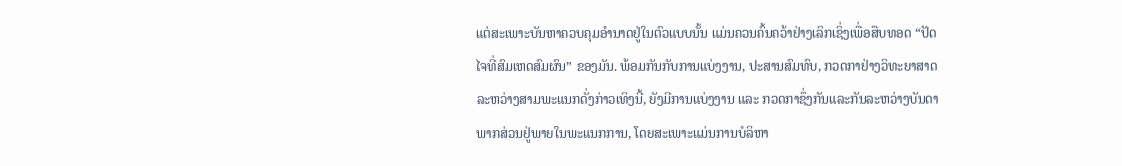ແຕ່ສະເພາະບັນຫາຄວບຄຸມອຳນາດຢູ່ໃນຕົວແບບນັ້ນ ແມ່ນຄວນຄົ້ນຄວ້າຢ່າງເລິກເຊິ່ງເພື່ອສືບທອດ “ປັດໄຈທີ່ສົມເຫດສົມຜົນ” ຂອງມັນ. ພ້ອມກັນກັບການແບ່ງງານ, ປະສານສົມທົບ, ກວດກາຢ່າງວິທະຍາສາດ ລະຫວ່າງສາມພະແນກດັ່ງກ່າວເທິງນີ້, ຍັງມີການແບ່ງງານ ແລະ ກວດກາຊຶ່ງກັນແລະກັນລະຫວ່າງບັນດາພາກສ່ວນຢູ່ພາຍໃນພະແນກການ, ໂດຍສະເພາະແມ່ນການບໍລິຫາ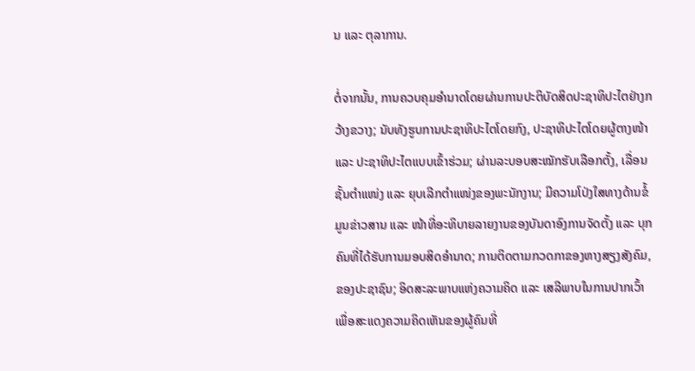ນ ແລະ ຕຸລາການ.

ຕໍ່ຈາກນັ້ນ, ການຄວບຄຸມອຳນາດໂດຍຜ່ານການປະຕິບັດສິດປະຊາທິປະໄຕຢ່າງກວ້າງຂວາງ; ນັບທັງຮູບການປະຊາທິປະໄຕໂດຍກົງ, ປະຊາທິປະໄຕໂດຍຜູ້ຕາງໜ້າ ແລະ ປະຊາທິປະໄຕແບບເຂົ້າຮ່ວມ; ຜ່ານລະບອບສະໝັກຮັບເລືອກຕັ້ງ, ເລື່ອນຊັ້ນຕຳແໜ່ງ ແລະ ຍຸບເລີກຕຳແໜ່ງຂອງພະນັກງານ; ມີຄວາມໂປ່ງໃສທາງດ້ານຂໍ້ມູນຂ່າວສານ ແລະ ໜ້າທີ່ອະທິບາຍລາຍງານຂອງບັນດາອົງການຈັດຕັ້ງ ແລະ ບຸກຄົນທີ່ໄດ້ຮັບການມອບສິດອຳນາດ; ການຕິດຕາມກວດກາຂອງຫາງສຽງສັງຄົມ, ຂອງປະຊາຊົນ; ອິດສະລະພາບແຫ່ງຄວາມຄິດ ແລະ ເສລີພາບໃນການປາກເວົ້າ ເພື່ອສະແດງຄວາມຄິດເຫັນຂອງຜູ້ຄົນທີ່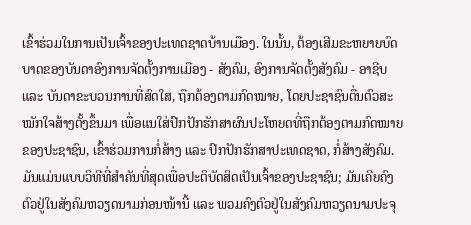ເຂົ້າຮ່ວມໃນການເປັນເຈົ້າຂອງປະເທດຊາດບ້ານເມືອງ. ໃນນັ້ນ, ຕ້ອງເສີມຂະຫຍາຍບົດບາດຂອງບັນດາອົງການຈັດຕັ້ງການເມືອງ - ສັງຄົມ, ອົງການຈັດຕັ້ງສັງຄົມ - ອາຊີບ ແລະ ບັນດາຂະບວນການທີ່ສົດໃສ, ຖືກຕ້ອງຕາມກົດໝາຍ, ໂດຍປະຊາຊົນຕື່ນຕົວສະໝັກໃຈສ້າງຕັ້ງຂຶ້ນມາ ເພື່ອແນໃສ່ປົກປັກຮັກສາຜົນປະໂຫຍດທີ່ຖືກຕ້ອງຕາມກົດໝາຍຂອງປະຊາຊົນ, ເຂົ້າຮ່ວມການກໍ່ສ້າງ ແລະ ປົກປັກຮັກສາປະເທດຊາດ, ກໍ່ສ້າງສັງຄົມ. ມັນແມ່ນແບບວິທີທີ່ສຳຄັນທີ່ສຸດເພື່ອປະຕິບັດສິດເປັນເຈົ້າຂອງປະຊາຊົນ; ມັນເຄີຍຄົງຕົວຢູ່ໃນສັງຄົມຫວຽດນາມກ່ອນໜ້ານີ້ ແລະ ພວມຄົງຕົວຢູ່ໃນສັງຄົມຫວຽດນາມປະຈຸ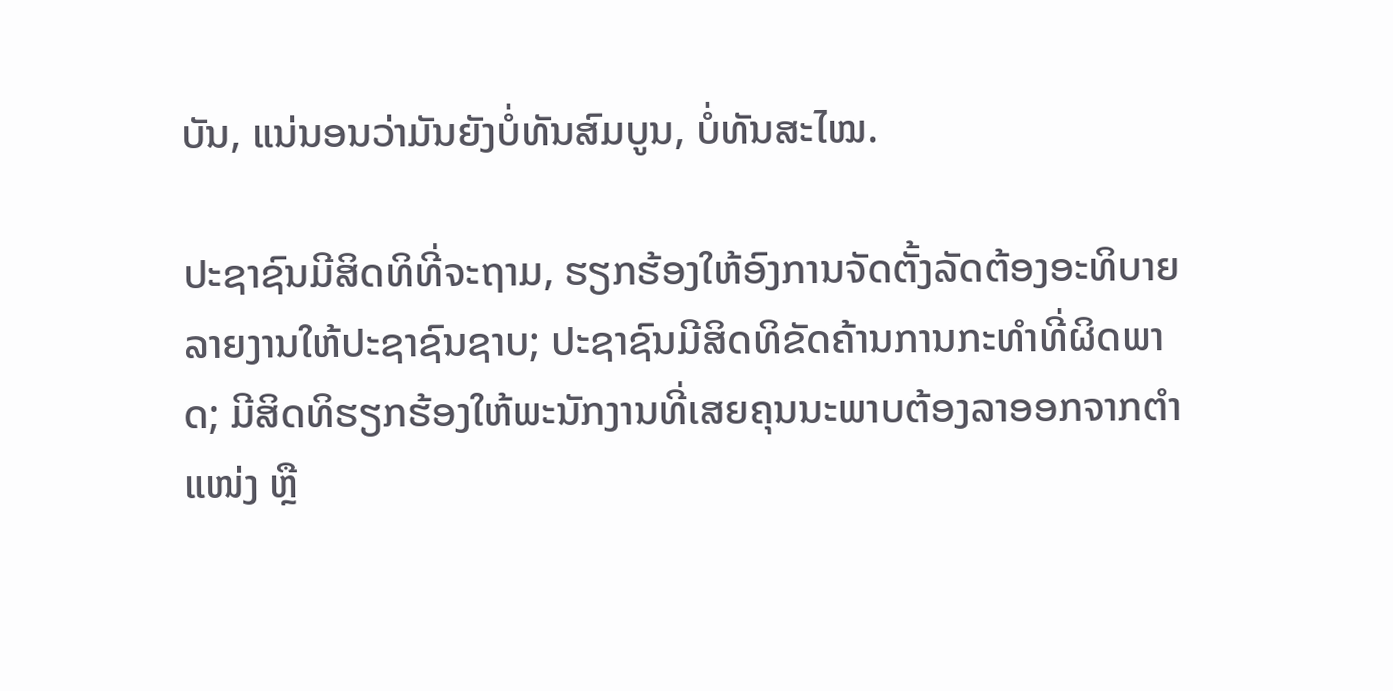ບັນ, ແນ່ນອນວ່າມັນຍັງບໍ່ທັນສົມບູນ, ບໍ່ທັນສະໄໝ.

ປະຊາຊົນມີສິດທິທີ່ຈະຖາມ, ຮຽກຮ້ອງໃຫ້ອົງການຈັດຕັ້ງລັດຕ້ອງອະທິບາຍລາຍງານໃຫ້ປະຊາຊົນຊາບ; ປະຊາຊົນມີສິດທິຂັດຄ້ານການກະທຳທີ່ຜິດພາດ; ມີສິດທິຮຽກຮ້ອງໃຫ້ພະນັກງານທີ່ເສຍຄຸນນະພາບຕ້ອງລາອອກຈາກຕຳແໜ່ງ ຫຼື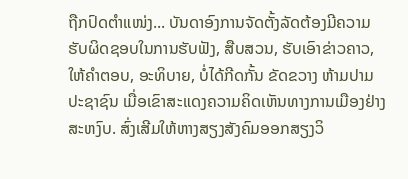ຖືກປົດຕຳແໜ່ງ... ບັນດາອົງການຈັດຕັ້ງລັດຕ້ອງມີຄວາມຮັບຜິດຊອບໃນການຮັບຟັງ, ສືບສວນ, ຮັບເອົາຂ່າວຄາວ, ໃຫ້ຄຳຕອບ, ອະທິບາຍ, ບໍ່ໄດ້ກີດກັ້ນ ຂັດຂວາງ ຫ້າມປາມປະຊາຊົນ ເມື່ອເຂົາສະແດງຄວາມຄິດເຫັນທາງການເມືອງຢ່າງສະຫງົບ. ສົ່ງເສີມໃຫ້ຫາງສຽງສັງຄົມອອກສຽງວິ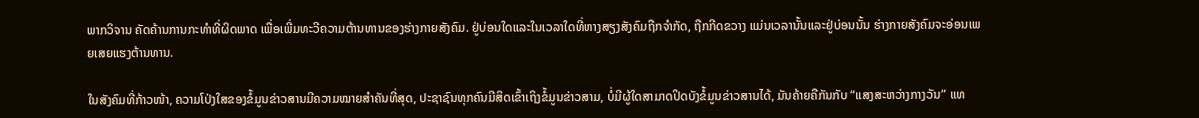ພາກວິຈານ ຄັດຄ້ານການກະທຳທີ່ຜິດພາດ ເພື່ອເພີ່ມທະວີຄວາມຕ້ານທານຂອງຮ່າງກາຍສັງຄົມ. ຢູ່ບ່ອນໃດແລະໃນເວລາໃດທີ່ຫາງສຽງສັງຄົມຖືກຈຳກັດ, ຖືກກີດຂວາງ ແມ່ນເວລານັ້ນແລະຢູ່ບ່ອນນັ້ນ ຮ່າງກາຍສັງຄົມຈະອ່ອນເພຍເສຍແຮງຕ້ານທານ.

ໃນສັງຄົມທີ່ກ້າວໜ້າ, ຄວາມໂປ່ງໃສຂອງຂໍ້ມູນຂ່າວສານມີຄວາມໝາຍສຳຄັນທີ່ສຸດ, ປະຊາຊົນທຸກຄົນມີສິດເຂົ້າເຖິງຂໍ້ມູນຂ່າວສາມ, ບໍ່ມີຜູ້ໃດສາມາດປິດບັງຂໍ້ມູນຂ່າວສານໄດ້, ມັນຄ້າຍຄືກັນກັບ “ແສງສະຫວ່າງກາງວັນ” ແທ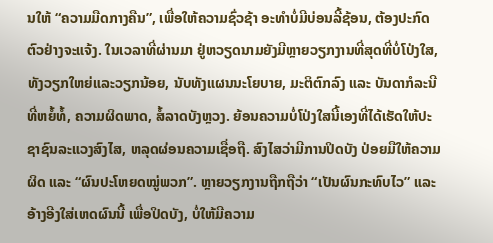ນໃຫ້ “ຄວາມມືດກາງຄືນ”, ເພື່ອໃຫ້ຄວາມຊົ່ວຊ້າ ອະທຳບໍ່ມີບ່ອນລີ້ຊ້ອນ, ຕ້ອງປະກົດຕົວຢ່າງຈະແຈ້ງ. ໃນເວລາທີ່ຜ່ານມາ ຢູ່ຫວຽດນາມຍັງມີຫຼາຍວຽກງານທີ່ສຸດທີ່ບໍ່ໂປ່ງໃສ, ທັງວຽກໃຫຍ່ແລະວຽກນ້ອຍ, ນັບທັງແຜນນະໂຍບາຍ, ມະຕິຕົກລົງ ແລະ ບັນດາກໍລະນີທີ່ຫຍໍ້ທໍ້, ຄວາມຜິດພາດ, ສໍ້ລາດບັງຫຼວງ. ຍ້ອນຄວາມບໍ່ໂປ່ງໃສນີ້ເອງທີ່ໄດ້ເຮັດໃຫ້ປະຊາຊົນລະແວງສົງໄສ, ຫລຸດຜ່ອນຄວາມເຊື່ອຖື. ສົງໄສວ່າມີການປິດບັງ ປ່ອຍມືໃຫ້ຄວາມຜິດ ແລະ “ຜົນປະໂຫຍດໝູ່ພວກ”. ຫຼາຍວຽກງານຖືກຖືວ່າ “ເປັນຜົນກະທົບໄວ” ແລະອ້າງອີງໃສ່ເຫດຜົນນີ້ ເພື່ອປິດບັງ, ບໍ່ໃຫ້ມີຄວາມ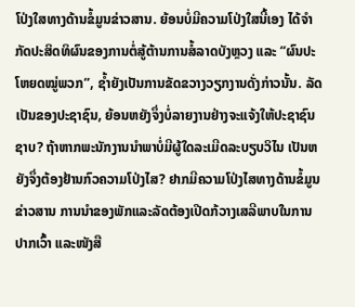ໂປ່ງໃສທາງດ້ານຂໍ້ມູນຂ່າວສານ. ຍ້ອນບໍ່ມີຄວາມໂປ່ງໃສນີ້ເອງ ໄດ້ຈຳກັດປະສິດທິຜົນຂອງການຕໍ່ສູ້ຕ້ານການສໍ້ລາດບັງຫຼວງ ແລະ “ຜົນປະໂຫຍດໝູ່ພວກ”, ຊ້ຳຍັງເປັນການຂັດຂວາງວຽກງານດັ່ງກ່າວນັ້ນ. ລັດເປັນຂອງປະຊາຊົນ, ຍ້ອນຫຍັງຈຶ່ງບໍ່ລາຍງານຢ່າງຈະແຈ້ງໃຫ້ປະຊາຊົນຊາບ? ຖ້າຫາກພະນັກງານນຳພາບໍ່ມີຜູ້ໃດລະເມີດລະບຽບວິໄນ ເປັນຫຍັງຈຶ່ງຕ້ອງຢ້ານກົວຄວາມໂປ່ງໄສ? ຢາກມີຄວາມໂປ່ງໄສທາງດ້ານຂໍ້ມູນຂ່າວສານ ການນຳຂອງພັກແລະລັດຕ້ອງເປີດກ້ວາງເສລີພາບໃນການປາກເວົ້າ ແລະໜັງສື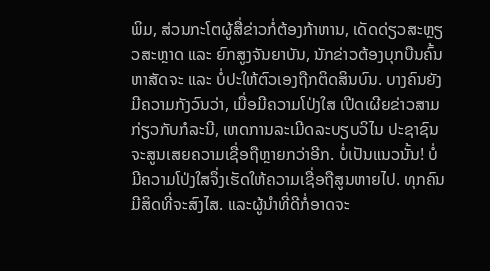ພິມ, ສ່ວນກະໂຕຜູ້ສື່ຂ່າວກໍ່ຕ້ອງກ້າຫານ, ເດັດດ່ຽວສະຫຼຽວສະຫຼາດ ແລະ ຍົກສູງຈັນຍາບັນ, ນັກຂ່າວຕ້ອງບຸກບືນຄົ້ນຫາສັດຈະ ແລະ ບໍ່ປະໃຫ້ຕົວເອງຖືກຕິດສິນບົນ. ບາງຄົນຍັງມີຄວາມກັງວົນວ່າ, ເມື່ອມີຄວາມໂປ່ງໃສ ເປີດເຜີຍຂ່າວສາມກ່ຽວກັບກໍລະນີ, ເຫດການລະເມີດລະບຽບວິໄນ ປະຊາຊົນຈະສູນເສຍຄວາມເຊື່ອຖືຫຼາຍກວ່າອີກ. ບໍ່ເປັນແນວນັ້ນ! ບໍ່ມີຄວາມໂປ່ງໃສຈຶ່ງເຮັດໃຫ້ຄວາມເຊື່ອຖືສູນຫາຍໄປ. ທຸກຄົນມີສິດທີ່ຈະສົງໄສ. ແລະຜູ້ນຳທີ່ດີກໍ່ອາດຈະ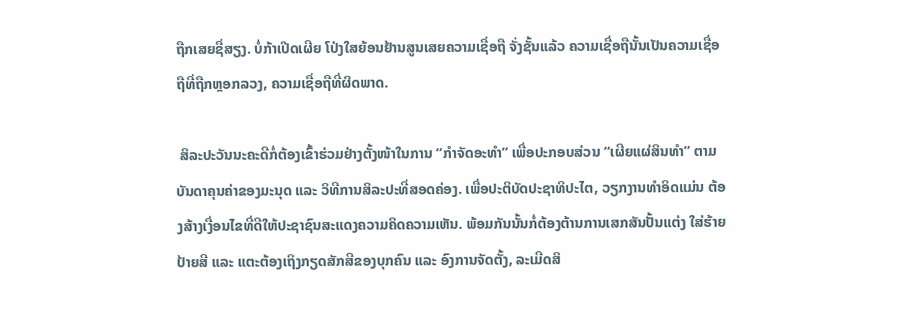ຖືກເສຍຊື່ສຽງ. ບໍ່ກ້າເປີດເຜີຍ ໂປ່ງໃສຍ້ອນຢ້ານສູນເສຍຄວາມເຊື່ອຖື ຈັ່ງຊັ້ນແລ້ວ ຄວາມເຊື່ອຖືນັ້ນເປັນຄວາມເຊື່ອຖືທີ່ຖືກຫຼອກລວງ, ຄວາມເຊື່ອຖືທີ່ຜິດພາດ.

 ສິລະປະວັນນະຄະດີກໍ່ຕ້ອງເຂົ້າຮ່ວມຢ່າງຕັ້ງໜ້າໃນການ “ກຳຈັດອະທຳ” ເພື່ອປະກອບສ່ວນ “ເຜີຍແຜ່ສິນທຳ” ຕາມບັນດາຄຸນຄ່າຂອງມະນຸດ ແລະ ວິທີການສິລະປະທີ່ສອດຄ່ອງ. ເພື່ອປະຕິບັດປະຊາທິປະໄຕ, ວຽກງານທຳອິດແມ່ນ ຕ້ອງສ້າງເງື່ອນໄຂທີ່ດີໃຫ້ປະຊາຊົນສະແດງຄວາມຄິດຄວາມເຫັນ. ພ້ອມກັນນັ້ນກໍ່ຕ້ອງຕ້ານການເສກສັນປັ້ນແຕ່ງ ໃສ່ຮ້າຍປ້າຍສີ ແລະ ແຕະຕ້ອງເຖິງກຽດສັກສີຂອງບຸກຄົນ ແລະ ອົງການຈັດຕັ້ງ, ລະເມີດສິ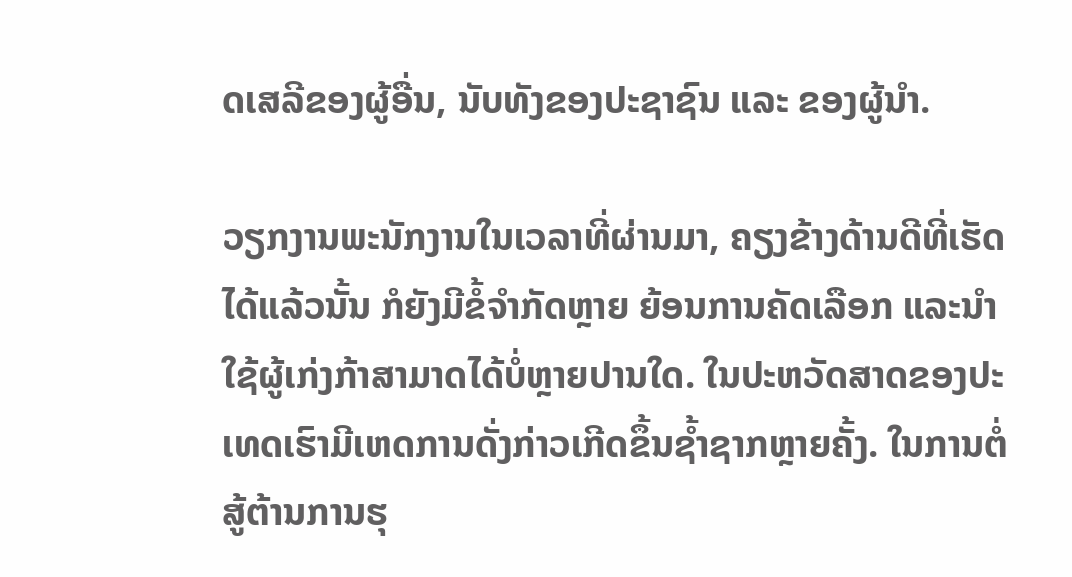ດເສລີຂອງຜູ້ອື່ນ, ນັບທັງຂອງປະຊາຊົນ ແລະ ຂອງຜູ້ນຳ.

ວຽກງານພະນັກງານໃນເວລາທີ່ຜ່ານມາ, ຄຽງຂ້າງດ້ານດີທີ່ເຮັດໄດ້ແລ້ວນັ້ນ ກໍຍັງມີຂໍ້ຈຳກັດຫຼາຍ ຍ້ອນການຄັດເລືອກ ແລະນຳໃຊ້ຜູ້ເກ່ງກ້າສາມາດໄດ້ບໍ່ຫຼາຍປານໃດ. ໃນປະຫວັດສາດຂອງປະເທດເຮົາມີເຫດການດັ່ງກ່າວເກີດຂຶ້ນຊ້ຳຊາກຫຼາຍຄັ້ງ. ໃນການຕໍ່ສູ້ຕ້ານການຮຸ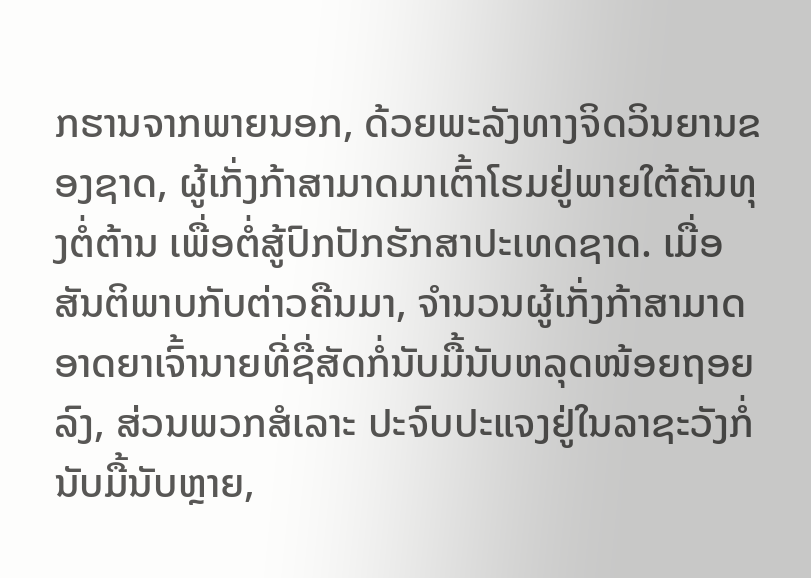ກຮານຈາກພາຍນອກ, ດ້ວຍພະລັງທາງຈິດວິນຍານຂອງຊາດ, ຜູ້ເກັ່ງກ້າສາມາດມາເຕົ້າໂຮມຢູ່ພາຍໃຕ້ຄັນທຸງຕໍ່ຕ້ານ ເພື່ອຕໍ່ສູ້ປົກປັກຮັກສາປະເທດຊາດ. ເມື່ອສັນຕິພາບກັບຕ່າວຄືນມາ, ຈຳນວນຜູ້ເກັ່ງກ້າສາມາດ ອາດຍາເຈົ້ານາຍທີ່ຊື່ສັດກໍ່ນັບມື້ນັບຫລຸດໜ້ອຍຖອຍລົງ, ສ່ວນພວກສໍເລາະ ປະຈົບປະແຈງຢູ່ໃນລາຊະວັງກໍ່ນັບມື້ນັບຫຼາຍ,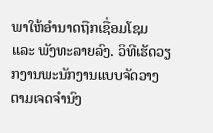ພາໃຫ້ອຳນາດຖືກເຊື່ອມໂຊມ ແລະ ພັງທະລາຍລົງ. ວິທີເຮັດວຽກງານພະນັກງານແບບຈັດວາງຕາມເຈດຈຳນົງ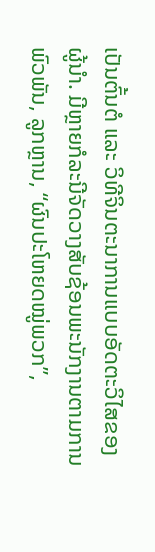ເປັນຕົ້ນຕໍ ແລະ ວິທີຈິນຕະນາການແບບອັດຕະວິໄສຂອງຜູ້ນຳ. ມີຫຼາຍກໍລະນີຈັດວາງສັບຊ້ອນພະນັກງານຕາມການພົວພັນ, ລູກຫຼານ, “ຜົນປະໂຫຍດໝູ່ພວກ”,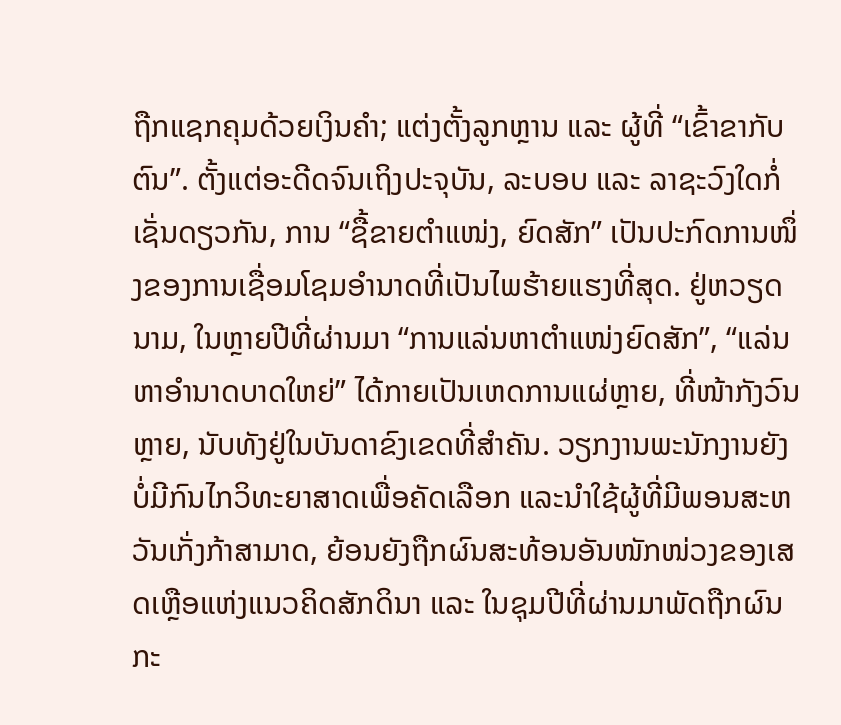ຖືກແຊກຄຸມດ້ວຍເງິນຄຳ; ແຕ່ງຕັ້ງລູກຫຼານ ແລະ ຜູ້ທີ່ “ເຂົ້າຂາກັບຕົນ”. ຕັ້ງແຕ່ອະດີດຈົນເຖິງປະຈຸບັນ, ລະບອບ ແລະ ລາຊະວົງໃດກໍ່ເຊັ່ນດຽວກັນ, ການ “ຊື້ຂາຍຕຳແໜ່ງ, ຍົດສັກ” ເປັນປະກົດການໜຶ່ງຂອງການເຊື່ອມໂຊມອຳນາດທີ່ເປັນໄພຮ້າຍແຮງທີ່ສຸດ. ຢູ່ຫວຽດນາມ, ໃນຫຼາຍປີທີ່ຜ່ານມາ “ການແລ່ນຫາຕຳແໜ່ງຍົດສັກ”, “ແລ່ນຫາອຳນາດບາດໃຫຍ່” ໄດ້ກາຍເປັນເຫດການແຜ່ຫຼາຍ, ທີ່ໜ້າກັງວົນຫຼາຍ, ນັບທັງຢູ່ໃນບັນດາຂົງເຂດທີ່ສຳຄັນ. ວຽກງານພະນັກງານຍັງບໍ່ມີກົນໄກວິທະຍາສາດເພື່ອຄັດເລືອກ ແລະນຳໃຊ້ຜູ້ທີ່ມີພອນສະຫວັນເກັ່ງກ້າສາມາດ, ຍ້ອນຍັງຖືກຜົນສະທ້ອນອັນໜັກໜ່ວງຂອງເສດເຫຼືອແຫ່ງແນວຄິດສັກດິນາ ແລະ ໃນຊຸມປີທີ່ຜ່ານມາພັດຖືກຜົນກະ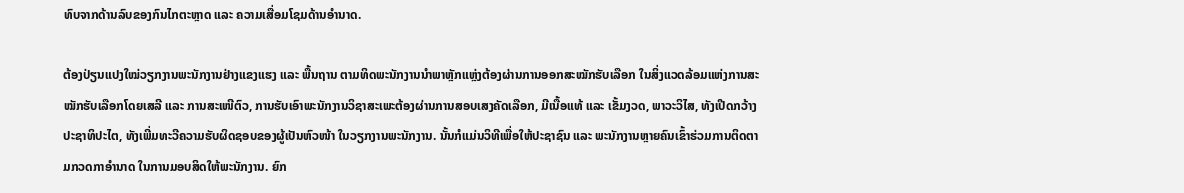ທົບຈາກດ້ານລົບຂອງກົນໄກຕະຫຼາດ ແລະ ຄວາມເສື່ອມໂຊມດ້ານອຳນາດ.

ຕ້ອງປ່ຽນແປງໃໝ່ວຽກງານພະນັກງານຢ່າງແຂງແຮງ ແລະ ພື້ນຖານ ຕາມທິດພະນັກງານນຳພາຫຼັກແຫຼ່ງຕ້ອງຜ່ານການອອກສະໝັກຮັບເລືອກ ໃນສິ່ງແວດລ້ອມແຫ່ງການສະໝັກຮັບເລືອກໂດຍເສລີ ແລະ ການສະເໜີຕົວ, ການຮັບເອົາພະນັກງານວິຊາສະເພະຕ້ອງຜ່ານການສອບເສງຄັດເລືອກ, ມີເນື້ອແທ້ ແລະ ເຂັ້ມງວດ, ພາວະວິໄສ, ທັງເປີດກວ້າງປະຊາທິປະໄຕ, ທັງເພີ່ມທະວີຄວາມຮັບຜິດຊອບຂອງຜູ້ເປັນຫົວໜ້າ ໃນວຽກງານພະນັກງານ. ນັ້ນກໍແມ່ນວິທີເພື່ອໃຫ້ປະຊາຊົນ ແລະ ພະນັກງານຫຼາຍຄົນເຂົ້າຮ່ວມການຕິດຕາມກວດກາອຳນາດ ໃນການມອບສິດໃຫ້ພະນັກງານ. ຍົກ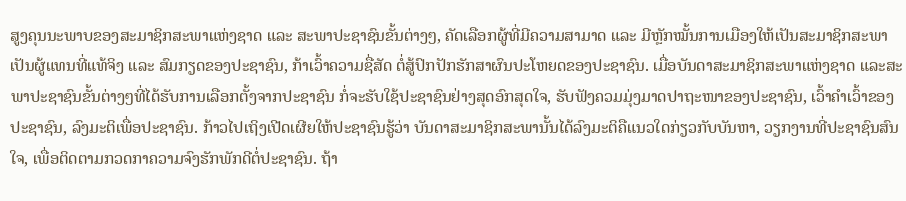ສູງຄຸນນະພາບຂອງສະມາຊິກສະພາແຫ່ງຊາດ ແລະ ສະພາປະຊາຊົນຂັ້ນຕ່າງໆ, ຄັດເລືອກຜູ້ທີ່ມີຄວາມສາມາດ ແລະ ມີຫຼັກໝັ້ນການເມືອງໃຫ້ເປັນສະມາຊິກສະພາ ເປັນຜູ້ແທນທີ່ແທ້ຈິງ ແລະ ສົມກຽດຂອງປະຊາຊົນ, ກ້າເວົ້າຄວາມຊື່ສັດ ຕໍ່ສູ້ປົກປັກຮັກສາຜົນປະໂຫຍດຂອງປະຊາຊົນ. ເມື່ອບັນດາສະມາຊິກສະພາແຫ່ງຊາດ ແລະສະພາປະຊາຊົນຂັ້ນຕ່າງໆທີ່ໄດ້ຮັບການເລືອກຕັ້ງຈາກປະຊາຊົນ ກໍ່ຈະຮັບໃຊ້ປະຊາຊົນຢ່າງສຸດອົກສຸດໃຈ, ຮັບຟັງຄວມມຸ່ງມາດປາຖະໜາຂອງປະຊາຊົນ, ເວົ້າຄຳເວົ້າຂອງປະຊາຊົນ, ລົງມະຕິເພື່ອປະຊາຊົນ. ກ້າວໄປເຖິງເປີດເຜີຍໃຫ້ປະຊາຊົນຮູ້ວ່າ ບັນດາສະມາຊິກສະພານັ້ນໄດ້ລົງມະຕິຄືແນວໃດກ່ຽວກັບບັນຫາ, ວຽກງານທີ່ປະຊາຊົນສົນໃຈ, ເພື່ອຕິດຕາມກວດກາຄວາມຈົງຮັກພັກດີຕໍ່ປະຊາຊົນ. ຖ້າ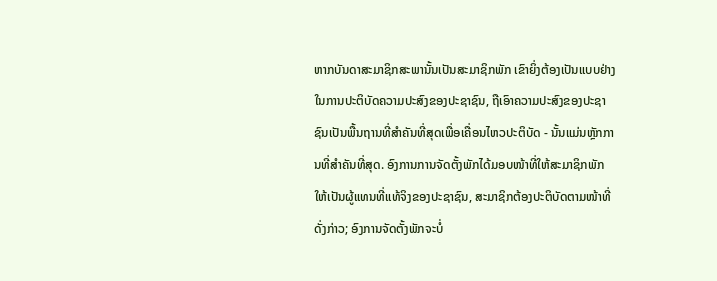ຫາກບັນດາສະມາຊິກສະພານັ້ນເປັນສະມາຊິກພັກ ເຂົາຍິ່ງຕ້ອງເປັນແບບຢ່າງໃນການປະຕິບັດຄວາມປະສົງຂອງປະຊາຊົນ, ຖືເອົາຄວາມປະສົງຂອງປະຊາຊົນເປັນພື້ນຖານທີ່ສຳຄັນທີ່ສຸດເພື່ອເຄື່ອນໄຫວປະຕິບັດ - ນັ້ນແມ່ນຫຼັກການທີ່ສຳຄັນທີ່ສຸດ. ອົງການການຈັດຕັ້ງພັກໄດ້ມອບໜ້າທີ່ໃຫ້ສະມາຊິກພັກ ໃຫ້ເປັນຜູ້ແທນທີ່ແທ້ຈິງຂອງປະຊາຊົນ, ສະມາຊິກຕ້ອງປະຕິບັດຕາມໜ້າທີ່ດັ່ງກ່າວ; ອົງການຈັດຕັ້ງພັກຈະບໍ່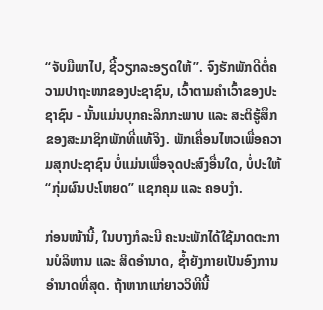“ຈັບມືພາໄປ, ຊີ້ວຽກລະອຽດໃຫ້”. ຈົງຮັກພັກດີຕໍ່ຄວາມປາຖະໜາຂອງປະຊາຊົນ, ເວົ້າຕາມຄຳເວົ້າຂອງປະຊາຊົນ - ນັ້ນແມ່ນບຸກຄະລິກກະພາບ ແລະ ສະຕິຮູ້ສຶກຂອງສະມາຊິກພັກທີ່ແທ້ຈິງ. ພັກເຄື່ອນໄຫວເພື່ອຄວາມສຸກປະຊາຊົນ ບໍ່ແມ່ນເພື່ອຈຸດປະສົງອື່ນໃດ, ບໍ່ປະໃຫ້ “ກຸ່ມຜົນປະໂຫຍດ” ແຊກຄຸມ ແລະ ຄອບງຳ.

ກ່ອນໜ້ານີ້, ໃນບາງກໍລະນີ ຄະນະພັກໄດ້ໃຊ້ມາດຕະການບໍລິຫານ ແລະ ສິດອຳນາດ, ຊ້ຳຍັງກາຍເປັນອົງການອຳນາດທີ່ສຸດ. ຖ້າຫາກແກ່ຍາວວິທີນີ້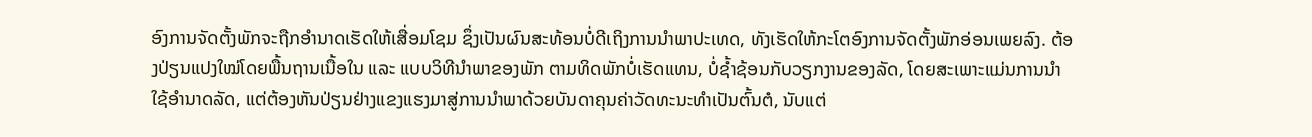ອົງການຈັດຕັ້ງພັກຈະຖືກອຳນາດເຮັດໃຫ້ເສື່ອມໂຊມ ຊຶ່ງເປັນຜົນສະທ້ອນບໍ່ດີເຖິງການນຳພາປະເທດ, ທັງເຮັດໃຫ້ກະໂຕອົງການຈັດຕັ້ງພັກອ່ອນເພຍລົງ. ຕ້ອງປ່ຽນແປງໃໝ່ໂດຍພື້ນຖານເນື້ອໃນ ແລະ ແບບວິທີນຳພາຂອງພັກ ຕາມທິດພັກບໍ່ເຮັດແທນ, ບໍ່ຊ້ຳຊ້ອນກັບວຽກງານຂອງລັດ, ໂດຍສະເພາະແມ່ນການນຳໃຊ້ອຳນາດລັດ, ແຕ່ຕ້ອງຫັນປ່ຽນຢ່າງແຂງແຮງມາສູ່ການນຳພາດ້ວຍບັນດາຄຸນຄ່າວັດທະນະທຳເປັນຕົ້ນຕໍ, ນັບແຕ່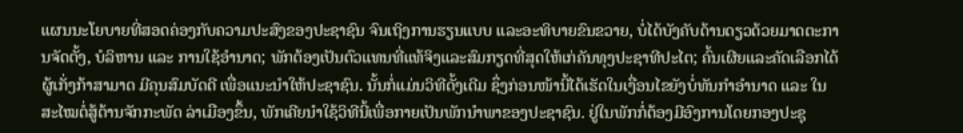ແຜນນະໂຍບາຍທີ່ສອດຄ່ອງກັບຄວາມປະສົງຂອງປະຊາຊົນ ຈົນເຖິງການຮຽນແບບ ແລະອະທິບາຍຂົນຂວາຍ, ບໍ່ໄດ້ບັງຄັບດ້ານດຽວດ້ວຍມາດຕະການຈັດຕັ້ງ, ບໍລິຫານ ແລະ ການໃຊ້ອຳນາດ; ພັກຕ້ອງເປັນຕົວແທນທີ່ແທ້ຈິງແລະສົມກຽດທີ່ສຸດໃຫ້ເກ່ຄັນທຸງປະຊາທີປະໄຕ; ຄົ້ນເຜີຍແລະຄັດເລືອກໄດ້ຜູ້ເກັ່ງກ້າສາມາດ ມີຄຸນສົມບັດດີ ເພື່ອແນະນຳໃຫ້ປະຊາຊົນ. ນັ້ນກໍ່ແມ່ນວິທີດັ້ງເດີມ ຊຶ່ງກ່ອນໜ້ານີ້ໄດ້ເຮັດໃນເງື່ອນໄຂຍັງບໍ່ທັນກຳອຳນາດ ແລະ ໃນສະໄໝຕໍ່ສູ້ຕ້ານຈັກກະພັດ ລ່າເມືອງຂຶ້ນ, ພັກເຄີຍນຳໃຊ້ວິທີນີ້ເພື່ອກາຍເປັນພັກນຳພາຂອງປະຊາຊົນ. ຢູ່ໃນພັກກໍ່ຕ້ອງມີອົງການໂດຍກອງປະຊຸ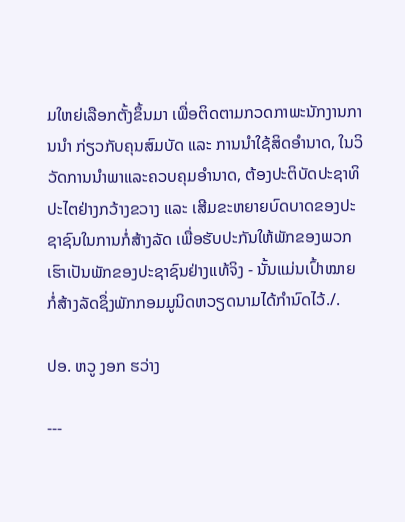ມໃຫຍ່ເລືອກຕັ້ງຂຶ້ນມາ ເພື່ອຕິດຕາມກວດກາພະນັກງານການນຳ ກ່ຽວກັບຄຸນສົມບັດ ແລະ ການນຳໃຊ້ສິດອຳນາດ, ໃນວິວັດການນຳພາແລະຄວບຄຸມອຳນາດ, ຕ້ອງປະຕິບັດປະຊາທິປະໄຕຢ່າງກວ້າງຂວາງ ແລະ ເສີມຂະຫຍາຍບົດບາດຂອງປະຊາຊົນໃນການກໍ່ສ້າງລັດ ເພື່ອຮັບປະກັນໃຫ້ພັກຂອງພວກເຮົາເປັນພັກຂອງປະຊາຊົນຢ່າງແທ້ຈິງ - ນັ້ນແມ່ນເປົ້າໝາຍກໍ່ສ້າງລັດຊຶ່ງພັກກອມມູນິດຫວຽດນາມໄດ້ກຳນົດໄວ້./.

ປອ. ຫວູ ງອກ ຮວ່າງ

---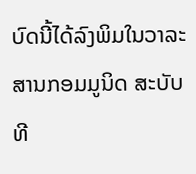ບົດນີ້ໄດ້ລົງພິມໃນວາລະສານກອມມູນິດ ສະບັບທີ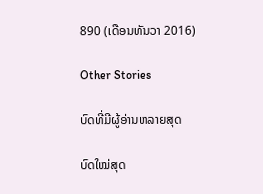890 (ເດືອນທັນວາ 2016)

Other Stories

ບົດທີ່ມີຜູ້ອ່ານຫລາຍສຸດ

ບົດໃໝ່ສຸດ